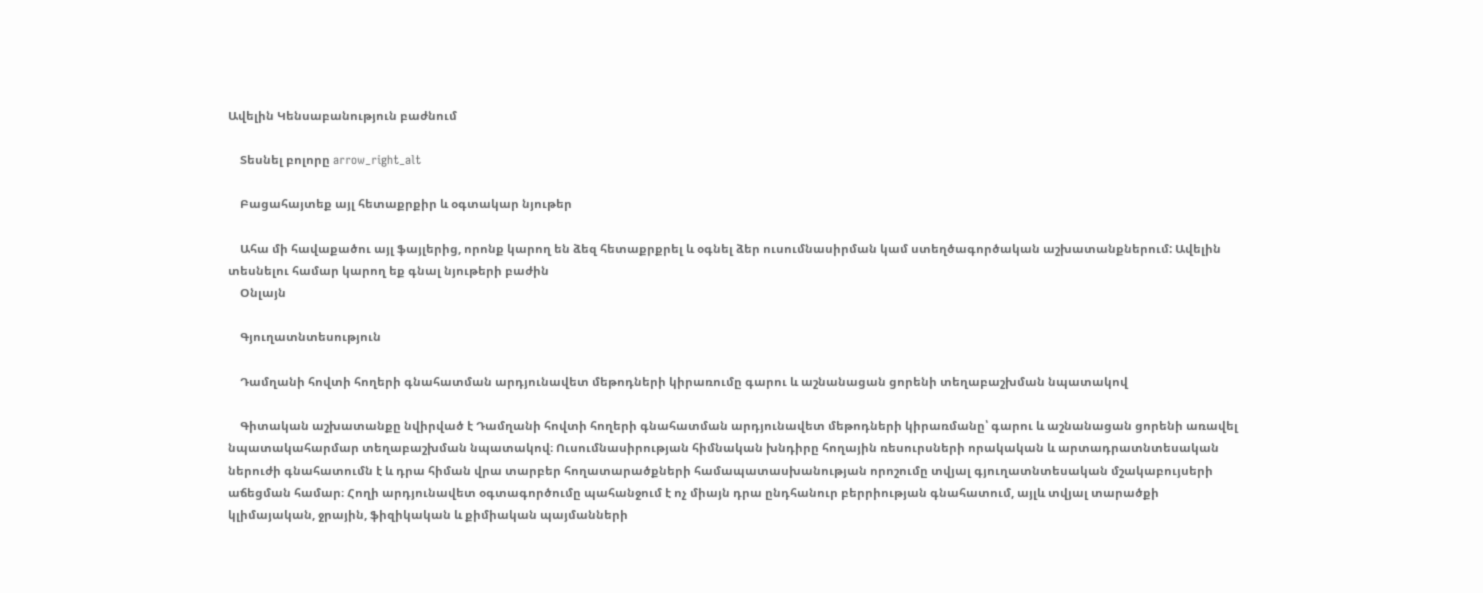Ավելին Կենսաբանություն բաժնում

    Տեսնել բոլորը arrow_right_alt

    Բացահայտեք այլ հետաքրքիր և օգտակար նյութեր

    Ահա մի հավաքածու այլ ֆայլերից, որոնք կարող են ձեզ հետաքրքրել և օգնել ձեր ուսումնասիրման կամ ստեղծագործական աշխատանքներում: Ավելին տեսնելու համար կարող եք գնալ նյութերի բաժին
    Օնլայն

    Գյուղատնտեսություն

    Դամղանի հովտի հողերի գնահատման արդյունավետ մեթոդների կիրառումը գարու և աշնանացան ցորենի տեղաբաշխման նպատակով

    Գիտական աշխատանքը նվիրված է Դամղանի հովտի հողերի գնահատման արդյունավետ մեթոդների կիրառմանը՝ գարու և աշնանացան ցորենի առավել նպատակահարմար տեղաբաշխման նպատակով։ Ուսումնասիրության հիմնական խնդիրը հողային ռեսուրսների որակական և արտադրատնտեսական ներուժի գնահատումն է և դրա հիման վրա տարբեր հողատարածքների համապատասխանության որոշումը տվյալ գյուղատնտեսական մշակաբույսերի աճեցման համար։ Հողի արդյունավետ օգտագործումը պահանջում է ոչ միայն դրա ընդհանուր բերրիության գնահատում, այլև տվյալ տարածքի կլիմայական, ջրային, ֆիզիկական և քիմիական պայմանների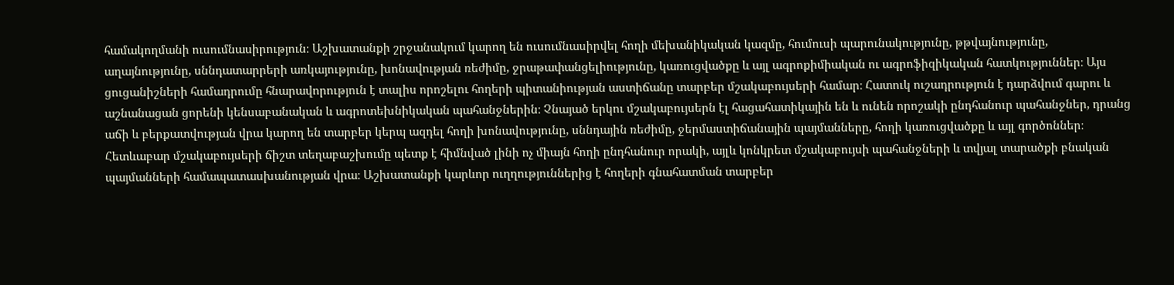համակողմանի ուսումնասիրություն։ Աշխատանքի շրջանակում կարող են ուսումնասիրվել հողի մեխանիկական կազմը, հումուսի պարունակությունը, թթվայնությունը, աղայնությունը, սննդատարրերի առկայությունը, խոնավության ռեժիմը, ջրաթափանցելիությունը, կառուցվածքը և այլ ագրոքիմիական ու ագրոֆիզիկական հատկություններ։ Այս ցուցանիշների համադրումը հնարավորություն է տալիս որոշելու հողերի պիտանիության աստիճանը տարբեր մշակաբույսերի համար։ Հատուկ ուշադրություն է դարձվում գարու և աշնանացան ցորենի կենսաբանական և ագրոտեխնիկական պահանջներին։ Չնայած երկու մշակաբույսերն էլ հացահատիկային են և ունեն որոշակի ընդհանուր պահանջներ, դրանց աճի և բերքատվության վրա կարող են տարբեր կերպ ազդել հողի խոնավությունը, սննդային ռեժիմը, ջերմաստիճանային պայմանները, հողի կառուցվածքը և այլ գործոններ։ Հետևաբար մշակաբույսերի ճիշտ տեղաբաշխումը պետք է հիմնված լինի ոչ միայն հողի ընդհանուր որակի, այլև կոնկրետ մշակաբույսի պահանջների և տվյալ տարածքի բնական պայմանների համապատասխանության վրա։ Աշխատանքի կարևոր ուղղություններից է հողերի գնահատման տարբեր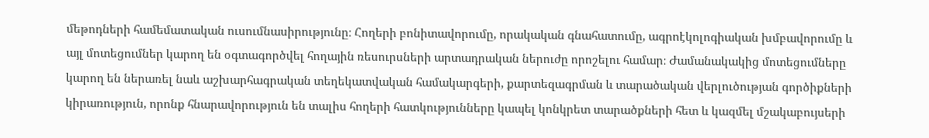մեթոդների համեմատական ուսումնասիրությունը։ Հողերի բոնիտավորումը, որակական գնահատումը, ագրոէկոլոգիական խմբավորումը և այլ մոտեցումներ կարող են օգտագործվել հողային ռեսուրսների արտադրական ներուժը որոշելու համար։ Ժամանակակից մոտեցումները կարող են ներառել նաև աշխարհագրական տեղեկատվական համակարգերի, քարտեզագրման և տարածական վերլուծության գործիքների կիրառություն, որոնք հնարավորություն են տալիս հողերի հատկությունները կապել կոնկրետ տարածքների հետ և կազմել մշակաբույսերի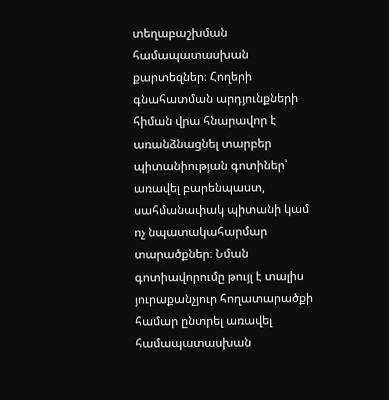տեղաբաշխման համապատասխան քարտեզներ։ Հողերի գնահատման արդյունքների հիման վրա հնարավոր է առանձնացնել տարբեր պիտանիության գոտիներ՝ առավել բարենպաստ, սահմանափակ պիտանի կամ ոչ նպատակահարմար տարածքներ։ Նման գոտիավորումը թույլ է տալիս յուրաքանչյուր հողատարածքի համար ընտրել առավել համապատասխան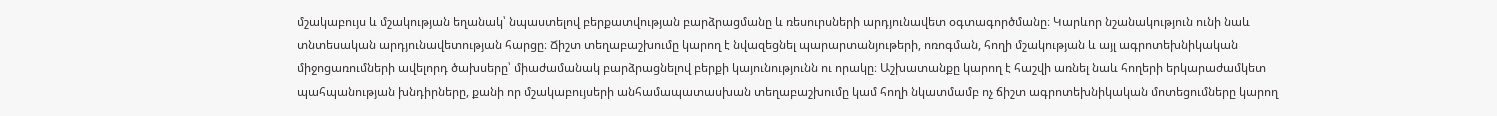մշակաբույս և մշակության եղանակ՝ նպաստելով բերքատվության բարձրացմանը և ռեսուրսների արդյունավետ օգտագործմանը։ Կարևոր նշանակություն ունի նաև տնտեսական արդյունավետության հարցը։ Ճիշտ տեղաբաշխումը կարող է նվազեցնել պարարտանյութերի, ոռոգման, հողի մշակության և այլ ագրոտեխնիկական միջոցառումների ավելորդ ծախսերը՝ միաժամանակ բարձրացնելով բերքի կայունությունն ու որակը։ Աշխատանքը կարող է հաշվի առնել նաև հողերի երկարաժամկետ պահպանության խնդիրները, քանի որ մշակաբույսերի անհամապատասխան տեղաբաշխումը կամ հողի նկատմամբ ոչ ճիշտ ագրոտեխնիկական մոտեցումները կարող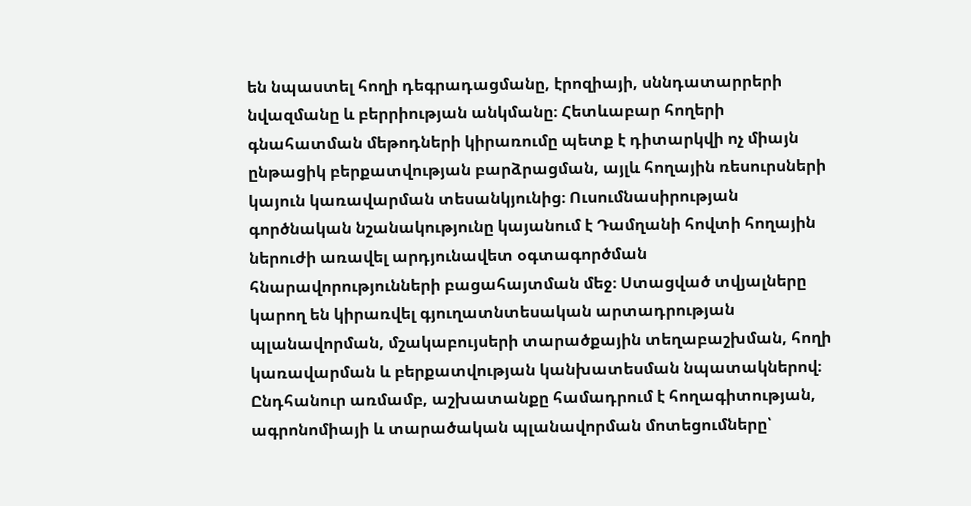են նպաստել հողի դեգրադացմանը, էրոզիայի, սննդատարրերի նվազմանը և բերրիության անկմանը։ Հետևաբար հողերի գնահատման մեթոդների կիրառումը պետք է դիտարկվի ոչ միայն ընթացիկ բերքատվության բարձրացման, այլև հողային ռեսուրսների կայուն կառավարման տեսանկյունից։ Ուսումնասիրության գործնական նշանակությունը կայանում է Դամղանի հովտի հողային ներուժի առավել արդյունավետ օգտագործման հնարավորությունների բացահայտման մեջ։ Ստացված տվյալները կարող են կիրառվել գյուղատնտեսական արտադրության պլանավորման, մշակաբույսերի տարածքային տեղաբաշխման, հողի կառավարման և բերքատվության կանխատեսման նպատակներով։ Ընդհանուր առմամբ, աշխատանքը համադրում է հողագիտության, ագրոնոմիայի և տարածական պլանավորման մոտեցումները՝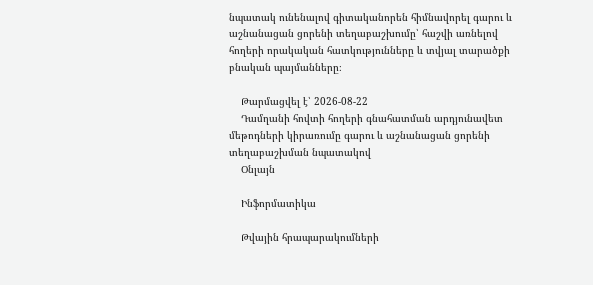նպատակ ունենալով գիտականորեն հիմնավորել գարու և աշնանացան ցորենի տեղաբաշխումը՝ հաշվի առնելով հողերի որակական հատկությունները և տվյալ տարածքի բնական պայմանները։

    Թարմացվել է՝ 2026-08-22
    Դամղանի հովտի հողերի գնահատման արդյունավետ մեթոդների կիրառումը գարու և աշնանացան ցորենի տեղաբաշխման նպատակով
    Օնլայն

    Ինֆորմատիկա

    Թվային հրապարակումների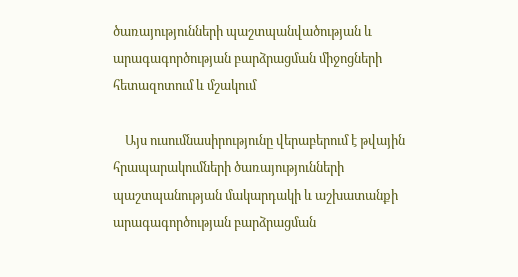ծառայությունների պաշտպանվածության և արագագործության բարձրացման միջոցների հետազոտում և մշակում

    Այս ուսումնասիրությունը վերաբերում է թվային հրապարակումների ծառայությունների պաշտպանության մակարդակի և աշխատանքի արագագործության բարձրացման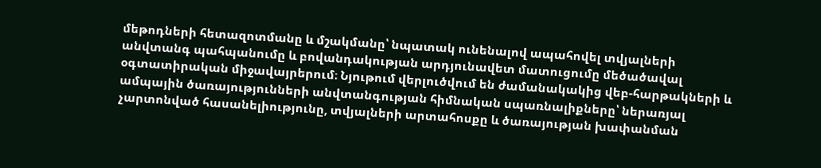մեթոդների հետազոտմանը և մշակմանը՝ նպատակ ունենալով ապահովել տվյալների անվտանգ պահպանումը և բովանդակության արդյունավետ մատուցումը մեծածավալ օգտատիրական միջավայրերում։ Նյութում վերլուծվում են ժամանակակից վեբ-հարթակների և ամպային ծառայությունների անվտանգության հիմնական սպառնալիքները՝ ներառյալ չարտոնված հասանելիությունը, տվյալների արտահոսքը և ծառայության խափանման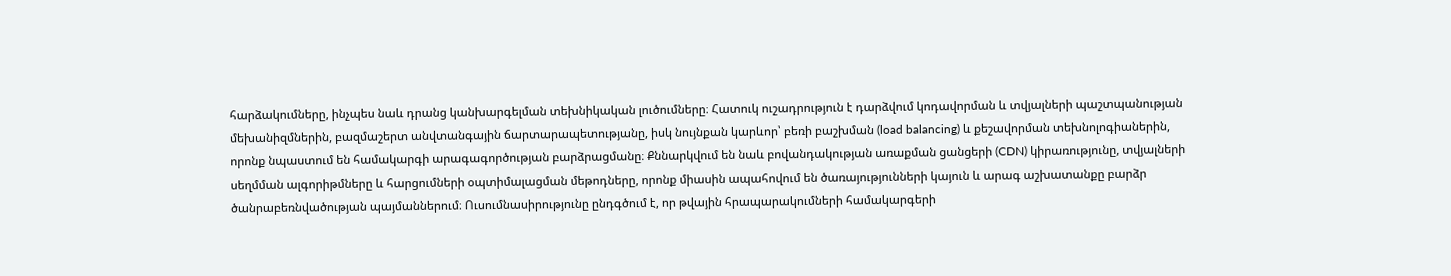հարձակումները, ինչպես նաև դրանց կանխարգելման տեխնիկական լուծումները։ Հատուկ ուշադրություն է դարձվում կոդավորման և տվյալների պաշտպանության մեխանիզմներին, բազմաշերտ անվտանգային ճարտարապետությանը, իսկ նույնքան կարևոր՝ բեռի բաշխման (load balancing) և քեշավորման տեխնոլոգիաներին, որոնք նպաստում են համակարգի արագագործության բարձրացմանը։ Քննարկվում են նաև բովանդակության առաքման ցանցերի (CDN) կիրառությունը, տվյալների սեղմման ալգորիթմները և հարցումների օպտիմալացման մեթոդները, որոնք միասին ապահովում են ծառայությունների կայուն և արագ աշխատանքը բարձր ծանրաբեռնվածության պայմաններում։ Ուսումնասիրությունը ընդգծում է, որ թվային հրապարակումների համակարգերի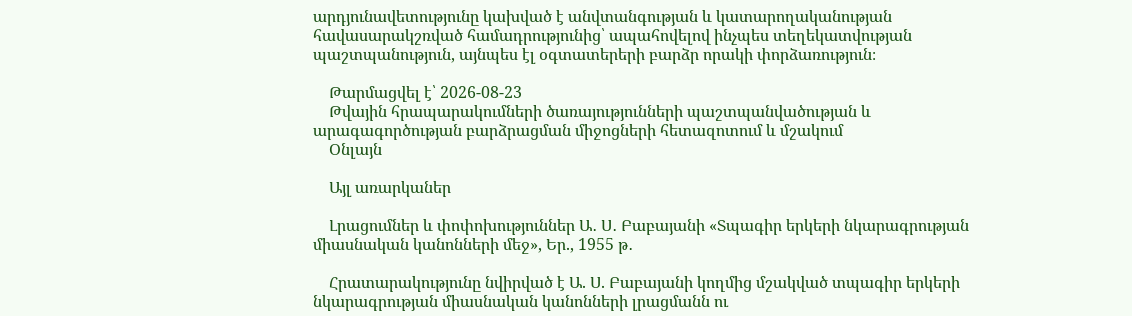արդյունավետությունը կախված է անվտանգության և կատարողականության հավասարակշռված համադրությունից՝ ապահովելով ինչպես տեղեկատվության պաշտպանություն, այնպես էլ օգտատերերի բարձր որակի փորձառություն։

    Թարմացվել է՝ 2026-08-23
    Թվային հրապարակումների ծառայությունների պաշտպանվածության և արագագործության բարձրացման միջոցների հետազոտում և մշակում
    Օնլայն

    Այլ առարկաներ

    Լրացումներ և փոփոխություններ Ա․ Ս․ Բաբայանի «Տպագիր երկերի նկարագրության միասնական կանոնների մեջ», Եր., 1955 թ․

    Հրատարակությունը նվիրված է Ա. Ս. Բաբայանի կողմից մշակված տպագիր երկերի նկարագրության միասնական կանոնների լրացմանն ու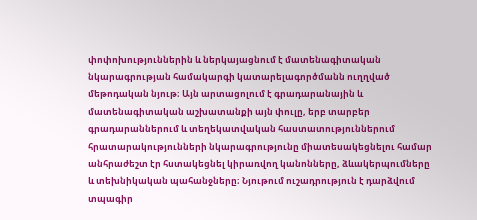փոփոխություններին և ներկայացնում է մատենագիտական նկարագրության համակարգի կատարելագործմանն ուղղված մեթոդական նյութ։ Այն արտացոլում է գրադարանային և մատենագիտական աշխատանքի այն փուլը, երբ տարբեր գրադարաններում և տեղեկատվական հաստատություններում հրատարակությունների նկարագրությունը միատեսակեցնելու համար անհրաժեշտ էր հստակեցնել կիրառվող կանոնները, ձևակերպումները և տեխնիկական պահանջները։ Նյութում ուշադրություն է դարձվում տպագիր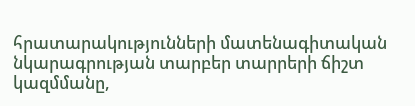հրատարակությունների մատենագիտական նկարագրության տարբեր տարրերի ճիշտ կազմմանը,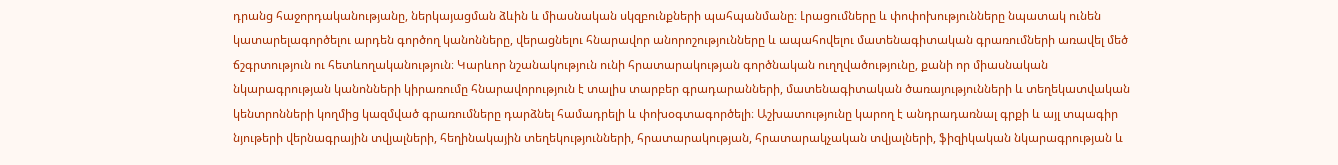դրանց հաջորդականությանը, ներկայացման ձևին և միասնական սկզբունքների պահպանմանը։ Լրացումները և փոփոխությունները նպատակ ունեն կատարելագործելու արդեն գործող կանոնները, վերացնելու հնարավոր անորոշությունները և ապահովելու մատենագիտական գրառումների առավել մեծ ճշգրտություն ու հետևողականություն։ Կարևոր նշանակություն ունի հրատարակության գործնական ուղղվածությունը, քանի որ միասնական նկարագրության կանոնների կիրառումը հնարավորություն է տալիս տարբեր գրադարանների, մատենագիտական ծառայությունների և տեղեկատվական կենտրոնների կողմից կազմված գրառումները դարձնել համադրելի և փոխօգտագործելի։ Աշխատությունը կարող է անդրադառնալ գրքի և այլ տպագիր նյութերի վերնագրային տվյալների, հեղինակային տեղեկությունների, հրատարակության, հրատարակչական տվյալների, ֆիզիկական նկարագրության և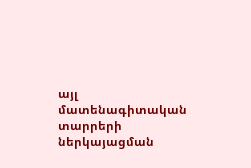այլ մատենագիտական տարրերի ներկայացման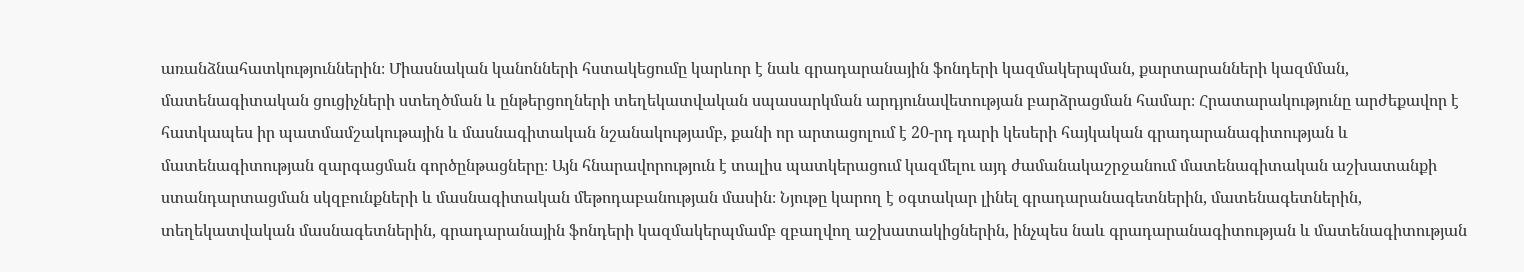առանձնահատկություններին։ Միասնական կանոնների հստակեցումը կարևոր է նաև գրադարանային ֆոնդերի կազմակերպման, քարտարանների կազմման, մատենագիտական ցուցիչների ստեղծման և ընթերցողների տեղեկատվական սպասարկման արդյունավետության բարձրացման համար։ Հրատարակությունը արժեքավոր է հատկապես իր պատմամշակութային և մասնագիտական նշանակությամբ, քանի որ արտացոլում է 20-րդ դարի կեսերի հայկական գրադարանագիտության և մատենագիտության զարգացման գործընթացները։ Այն հնարավորություն է տալիս պատկերացում կազմելու այդ ժամանակաշրջանում մատենագիտական աշխատանքի ստանդարտացման սկզբունքների և մասնագիտական մեթոդաբանության մասին։ Նյութը կարող է օգտակար լինել գրադարանագետներին, մատենագետներին, տեղեկատվական մասնագետներին, գրադարանային ֆոնդերի կազմակերպմամբ զբաղվող աշխատակիցներին, ինչպես նաև գրադարանագիտության և մատենագիտության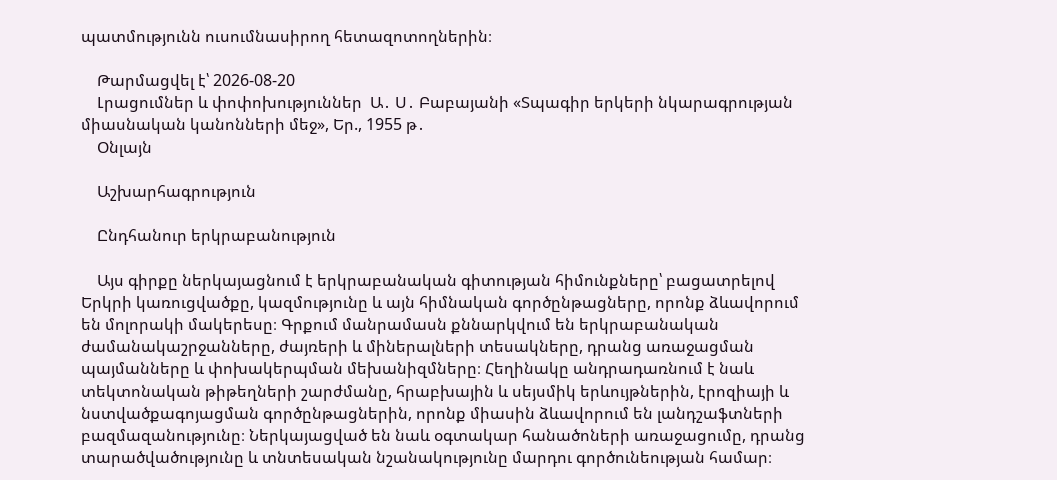պատմությունն ուսումնասիրող հետազոտողներին։

    Թարմացվել է՝ 2026-08-20
    Լրացումներ և փոփոխություններ  Ա․ Ս․ Բաբայանի «Տպագիր երկերի նկարագրության միասնական կանոնների մեջ», Եր., 1955 թ․
    Օնլայն

    Աշխարհագրություն

    Ընդհանուր երկրաբանություն

    Այս գիրքը ներկայացնում է երկրաբանական գիտության հիմունքները՝ բացատրելով Երկրի կառուցվածքը, կազմությունը և այն հիմնական գործընթացները, որոնք ձևավորում են մոլորակի մակերեսը։ Գրքում մանրամասն քննարկվում են երկրաբանական ժամանակաշրջանները, ժայռերի և միներալների տեսակները, դրանց առաջացման պայմանները և փոխակերպման մեխանիզմները։ Հեղինակը անդրադառնում է նաև տեկտոնական թիթեղների շարժմանը, հրաբխային և սեյսմիկ երևույթներին, էրոզիայի և նստվածքագոյացման գործընթացներին, որոնք միասին ձևավորում են լանդշաֆտների բազմազանությունը։ Ներկայացված են նաև օգտակար հանածոների առաջացումը, դրանց տարածվածությունը և տնտեսական նշանակությունը մարդու գործունեության համար։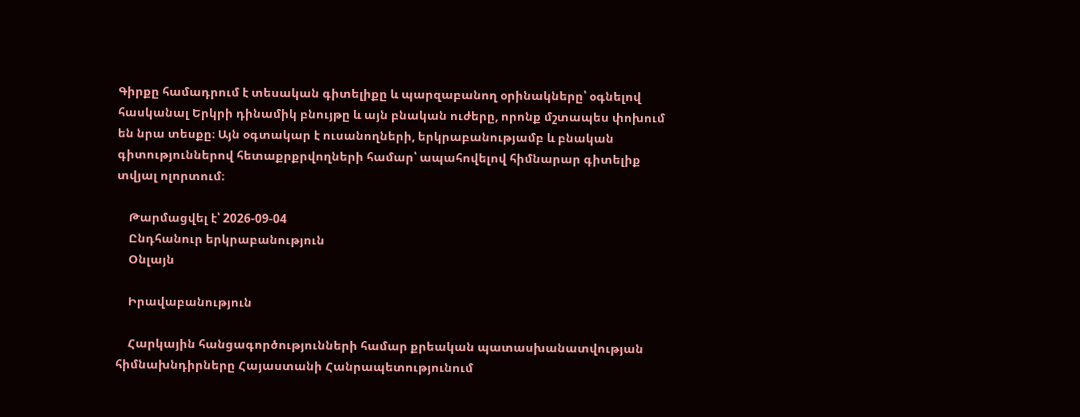Գիրքը համադրում է տեսական գիտելիքը և պարզաբանող օրինակները՝ օգնելով հասկանալ Երկրի դինամիկ բնույթը և այն բնական ուժերը, որոնք մշտապես փոխում են նրա տեսքը։ Այն օգտակար է ուսանողների, երկրաբանությամբ և բնական գիտություններով հետաքրքրվողների համար՝ ապահովելով հիմնարար գիտելիք տվյալ ոլորտում։

    Թարմացվել է՝ 2026-09-04
    Ընդհանուր երկրաբանություն
    Օնլայն

    Իրավաբանություն

    Հարկային հանցագործությունների համար քրեական պատասխանատվության հիմնախնդիրները Հայաստանի Հանրապետությունում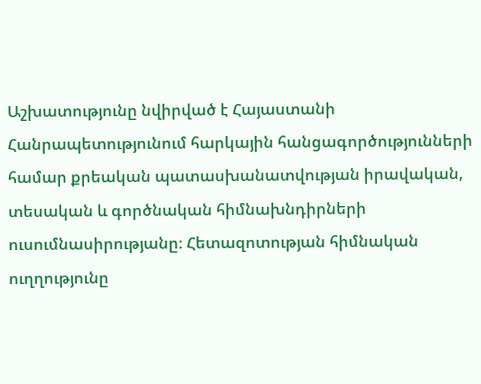Աշխատությունը նվիրված է Հայաստանի Հանրապետությունում հարկային հանցագործությունների համար քրեական պատասխանատվության իրավական, տեսական և գործնական հիմնախնդիրների ուսումնասիրությանը։ Հետազոտության հիմնական ուղղությունը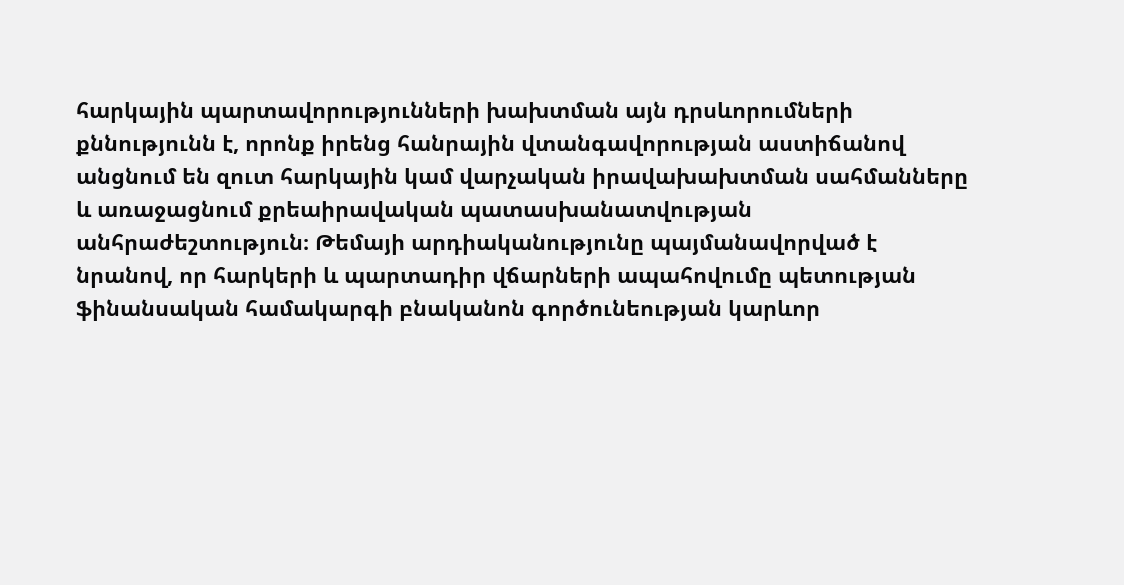հարկային պարտավորությունների խախտման այն դրսևորումների քննությունն է, որոնք իրենց հանրային վտանգավորության աստիճանով անցնում են զուտ հարկային կամ վարչական իրավախախտման սահմանները և առաջացնում քրեաիրավական պատասխանատվության անհրաժեշտություն։ Թեմայի արդիականությունը պայմանավորված է նրանով, որ հարկերի և պարտադիր վճարների ապահովումը պետության ֆինանսական համակարգի բնականոն գործունեության կարևոր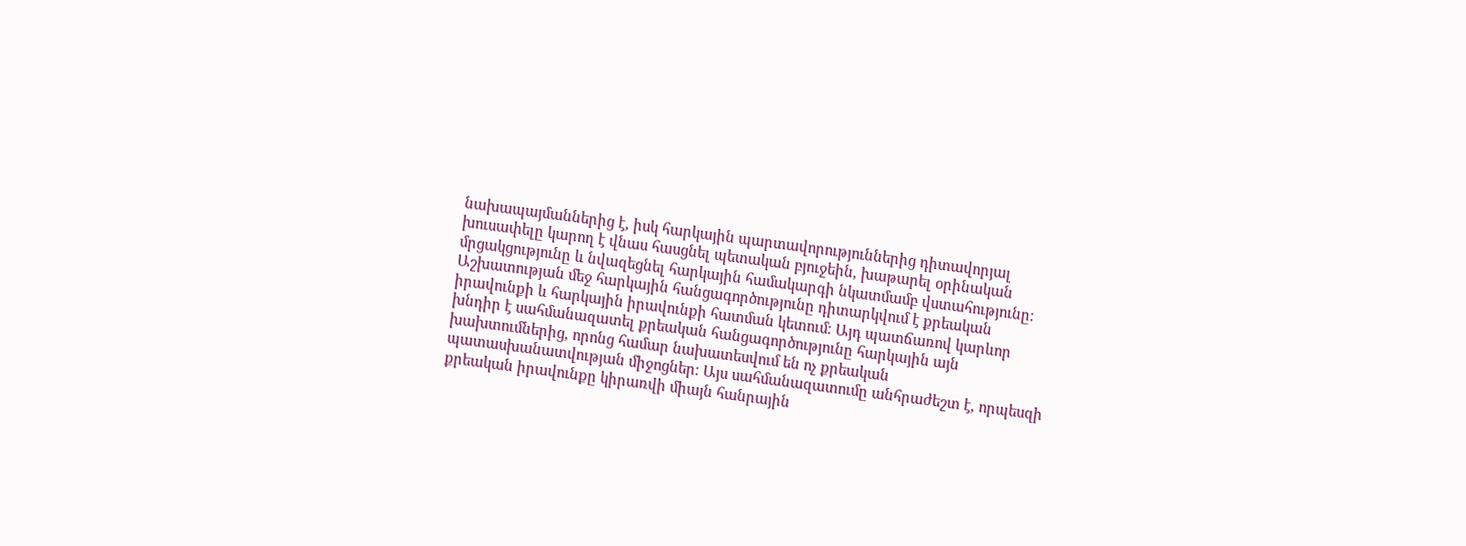նախապայմաններից է, իսկ հարկային պարտավորություններից դիտավորյալ խուսափելը կարող է վնաս հասցնել պետական բյուջեին, խաթարել օրինական մրցակցությունը և նվազեցնել հարկային համակարգի նկատմամբ վստահությունը։ Աշխատության մեջ հարկային հանցագործությունը դիտարկվում է քրեական իրավունքի և հարկային իրավունքի հատման կետում։ Այդ պատճառով կարևոր խնդիր է սահմանազատել քրեական հանցագործությունը հարկային այն խախտումներից, որոնց համար նախատեսվում են ոչ քրեական պատասխանատվության միջոցներ։ Այս սահմանազատումը անհրաժեշտ է, որպեսզի քրեական իրավունքը կիրառվի միայն հանրային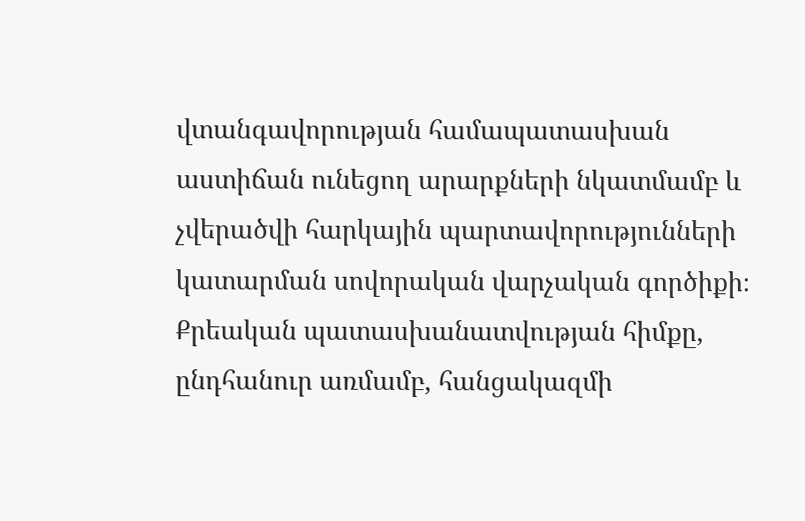վտանգավորության համապատասխան աստիճան ունեցող արարքների նկատմամբ և չվերածվի հարկային պարտավորությունների կատարման սովորական վարչական գործիքի։ Քրեական պատասխանատվության հիմքը, ընդհանուր առմամբ, հանցակազմի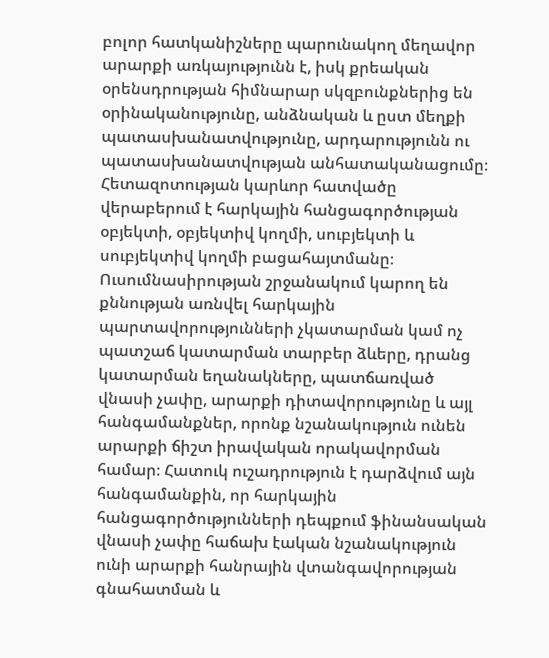բոլոր հատկանիշները պարունակող մեղավոր արարքի առկայությունն է, իսկ քրեական օրենսդրության հիմնարար սկզբունքներից են օրինականությունը, անձնական և ըստ մեղքի պատասխանատվությունը, արդարությունն ու պատասխանատվության անհատականացումը։ Հետազոտության կարևոր հատվածը վերաբերում է հարկային հանցագործության օբյեկտի, օբյեկտիվ կողմի, սուբյեկտի և սուբյեկտիվ կողմի բացահայտմանը։ Ուսումնասիրության շրջանակում կարող են քննության առնվել հարկային պարտավորությունների չկատարման կամ ոչ պատշաճ կատարման տարբեր ձևերը, դրանց կատարման եղանակները, պատճառված վնասի չափը, արարքի դիտավորությունը և այլ հանգամանքներ, որոնք նշանակություն ունեն արարքի ճիշտ իրավական որակավորման համար։ Հատուկ ուշադրություն է դարձվում այն հանգամանքին, որ հարկային հանցագործությունների դեպքում ֆինանսական վնասի չափը հաճախ էական նշանակություն ունի արարքի հանրային վտանգավորության գնահատման և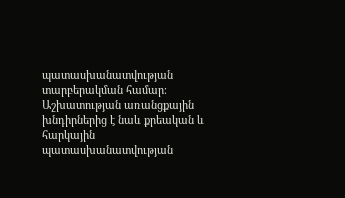պատասխանատվության տարբերակման համար։ Աշխատության առանցքային խնդիրներից է նաև քրեական և հարկային պատասխանատվության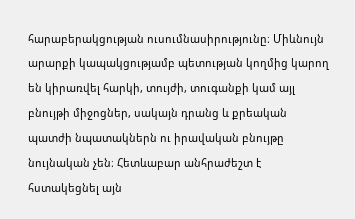հարաբերակցության ուսումնասիրությունը։ Միևնույն արարքի կապակցությամբ պետության կողմից կարող են կիրառվել հարկի, տույժի, տուգանքի կամ այլ բնույթի միջոցներ, սակայն դրանց և քրեական պատժի նպատակներն ու իրավական բնույթը նույնական չեն։ Հետևաբար անհրաժեշտ է հստակեցնել այն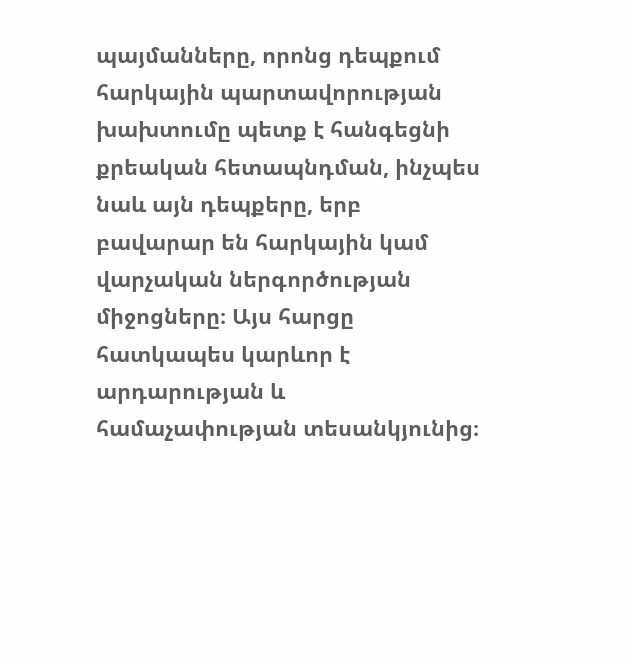պայմանները, որոնց դեպքում հարկային պարտավորության խախտումը պետք է հանգեցնի քրեական հետապնդման, ինչպես նաև այն դեպքերը, երբ բավարար են հարկային կամ վարչական ներգործության միջոցները։ Այս հարցը հատկապես կարևոր է արդարության և համաչափության տեսանկյունից։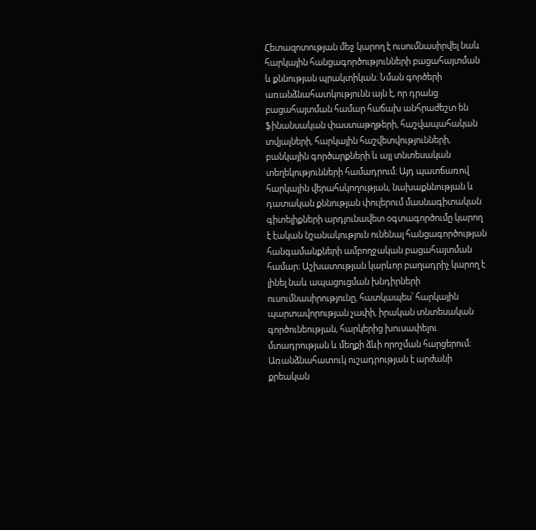Հետազոտության մեջ կարող է ուսումնասիրվել նաև հարկային հանցագործությունների բացահայտման և քննության պրակտիկան։ Նման գործերի առանձնահատկությունն այն է, որ դրանց բացահայտման համար հաճախ անհրաժեշտ են ֆինանսական փաստաթղթերի, հաշվապահական տվյալների, հարկային հաշվետվությունների, բանկային գործարքների և այլ տնտեսական տեղեկությունների համադրում։ Այդ պատճառով հարկային վերահսկողության, նախաքննության և դատական քննության փուլերում մասնագիտական գիտելիքների արդյունավետ օգտագործումը կարող է էական նշանակություն ունենալ հանցագործության հանգամանքների ամբողջական բացահայտման համար։ Աշխատության կարևոր բաղադրիչ կարող է լինել նաև ապացուցման խնդիրների ուսումնասիրությունը, հատկապես՝ հարկային պարտավորության չափի, իրական տնտեսական գործունեության, հարկերից խուսափելու մտադրության և մեղքի ձևի որոշման հարցերում։ Առանձնահատուկ ուշադրության է արժանի քրեական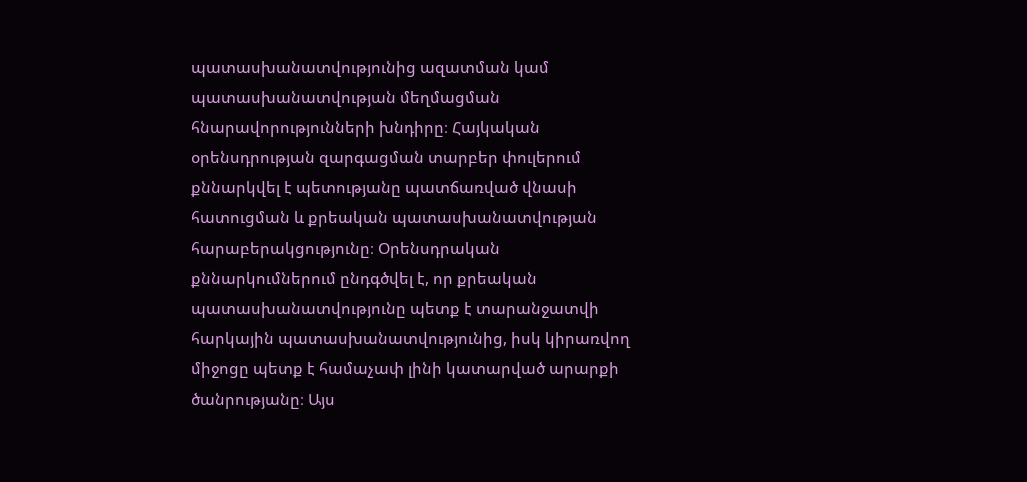պատասխանատվությունից ազատման կամ պատասխանատվության մեղմացման հնարավորությունների խնդիրը։ Հայկական օրենսդրության զարգացման տարբեր փուլերում քննարկվել է պետությանը պատճառված վնասի հատուցման և քրեական պատասխանատվության հարաբերակցությունը։ Օրենսդրական քննարկումներում ընդգծվել է, որ քրեական պատասխանատվությունը պետք է տարանջատվի հարկային պատասխանատվությունից, իսկ կիրառվող միջոցը պետք է համաչափ լինի կատարված արարքի ծանրությանը։ Այս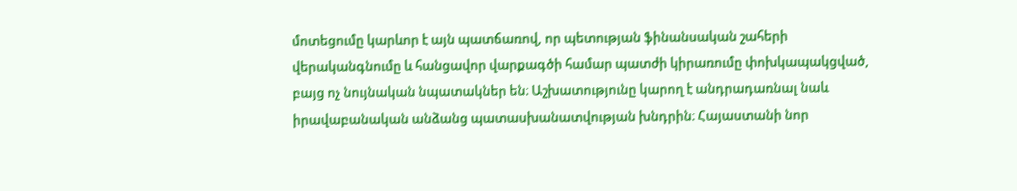մոտեցումը կարևոր է այն պատճառով, որ պետության ֆինանսական շահերի վերականգնումը և հանցավոր վարքագծի համար պատժի կիրառումը փոխկապակցված, բայց ոչ նույնական նպատակներ են։ Աշխատությունը կարող է անդրադառնալ նաև իրավաբանական անձանց պատասխանատվության խնդրին։ Հայաստանի նոր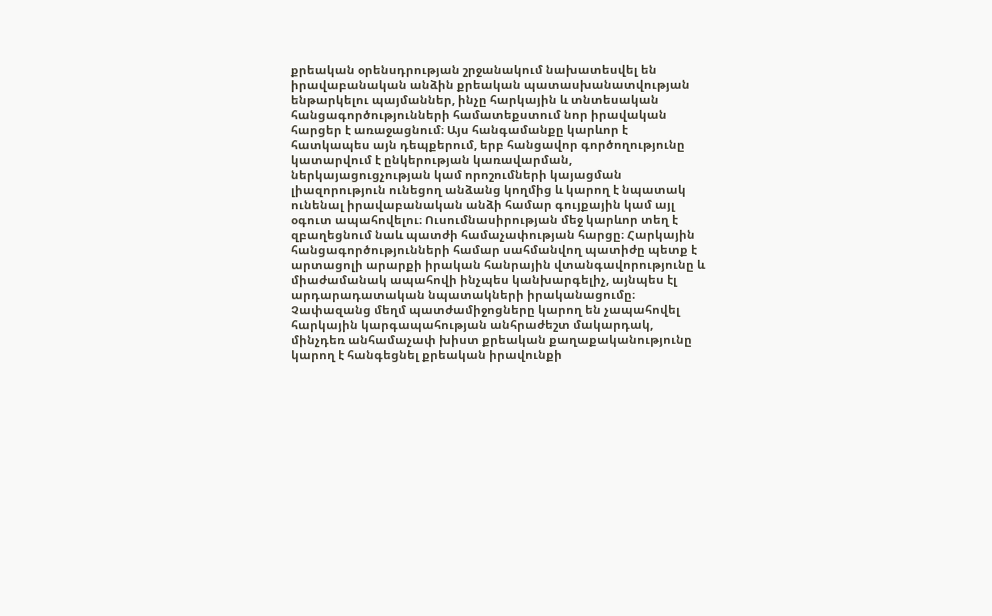քրեական օրենսդրության շրջանակում նախատեսվել են իրավաբանական անձին քրեական պատասխանատվության ենթարկելու պայմաններ, ինչը հարկային և տնտեսական հանցագործությունների համատեքստում նոր իրավական հարցեր է առաջացնում։ Այս հանգամանքը կարևոր է հատկապես այն դեպքերում, երբ հանցավոր գործողությունը կատարվում է ընկերության կառավարման, ներկայացուցչության կամ որոշումների կայացման լիազորություն ունեցող անձանց կողմից և կարող է նպատակ ունենալ իրավաբանական անձի համար գույքային կամ այլ օգուտ ապահովելու։ Ուսումնասիրության մեջ կարևոր տեղ է զբաղեցնում նաև պատժի համաչափության հարցը։ Հարկային հանցագործությունների համար սահմանվող պատիժը պետք է արտացոլի արարքի իրական հանրային վտանգավորությունը և միաժամանակ ապահովի ինչպես կանխարգելիչ, այնպես էլ արդարադատական նպատակների իրականացումը։ Չափազանց մեղմ պատժամիջոցները կարող են չապահովել հարկային կարգապահության անհրաժեշտ մակարդակ, մինչդեռ անհամաչափ խիստ քրեական քաղաքականությունը կարող է հանգեցնել քրեական իրավունքի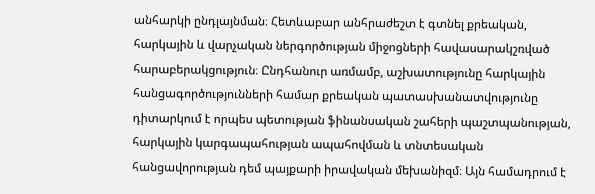անհարկի ընդլայնման։ Հետևաբար անհրաժեշտ է գտնել քրեական, հարկային և վարչական ներգործության միջոցների հավասարակշռված հարաբերակցություն։ Ընդհանուր առմամբ, աշխատությունը հարկային հանցագործությունների համար քրեական պատասխանատվությունը դիտարկում է որպես պետության ֆինանսական շահերի պաշտպանության, հարկային կարգապահության ապահովման և տնտեսական հանցավորության դեմ պայքարի իրավական մեխանիզմ։ Այն համադրում է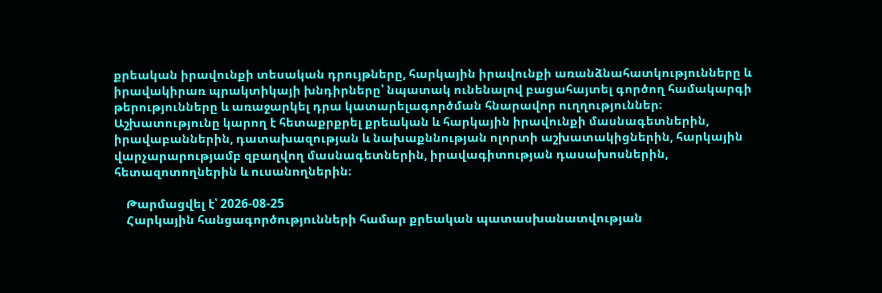քրեական իրավունքի տեսական դրույթները, հարկային իրավունքի առանձնահատկությունները և իրավակիրառ պրակտիկայի խնդիրները՝ նպատակ ունենալով բացահայտել գործող համակարգի թերությունները և առաջարկել դրա կատարելագործման հնարավոր ուղղություններ։ Աշխատությունը կարող է հետաքրքրել քրեական և հարկային իրավունքի մասնագետներին, իրավաբաններին, դատախազության և նախաքննության ոլորտի աշխատակիցներին, հարկային վարչարարությամբ զբաղվող մասնագետներին, իրավագիտության դասախոսներին, հետազոտողներին և ուսանողներին։

    Թարմացվել է՝ 2026-08-25
    Հարկային հանցագործությունների համար քրեական պատասխանատվության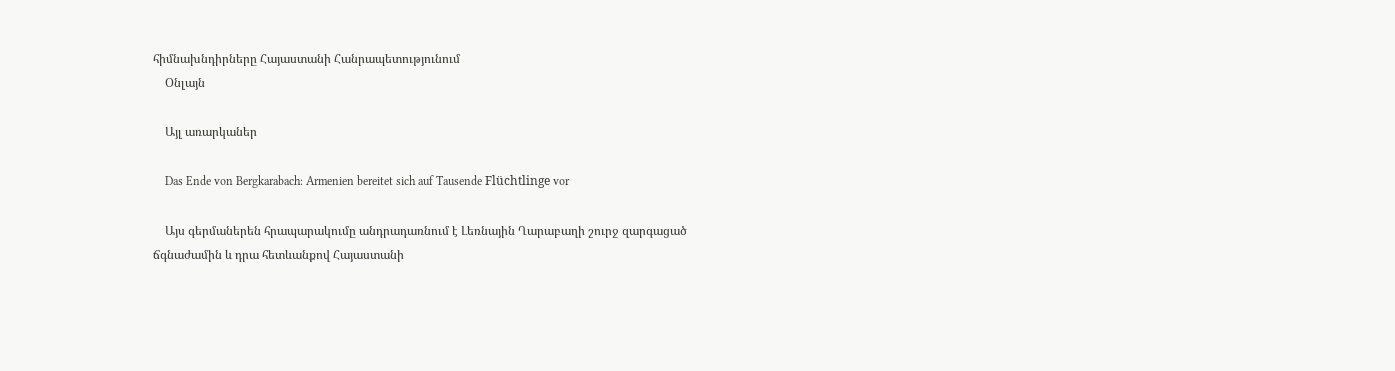հիմնախնդիրները Հայաստանի Հանրապետությունում
    Օնլայն

    Այլ առարկաներ

    Das Ende von Bergkarabach: Armenien bereitet sich auf Tausende Flüchtlinge vor

    Այս գերմաներեն հրապարակումը անդրադառնում է Լեռնային Ղարաբաղի շուրջ զարգացած ճգնաժամին և դրա հետևանքով Հայաստանի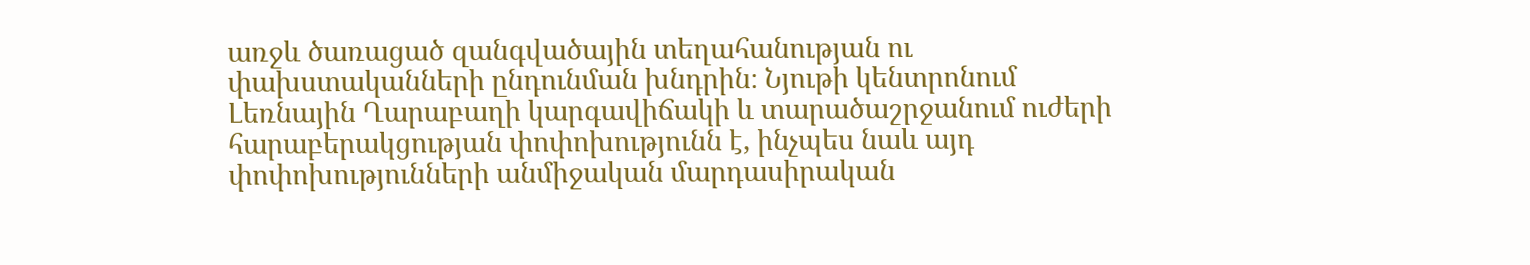առջև ծառացած զանգվածային տեղահանության ու փախստականների ընդունման խնդրին։ Նյութի կենտրոնում Լեռնային Ղարաբաղի կարգավիճակի և տարածաշրջանում ուժերի հարաբերակցության փոփոխությունն է, ինչպես նաև այդ փոփոխությունների անմիջական մարդասիրական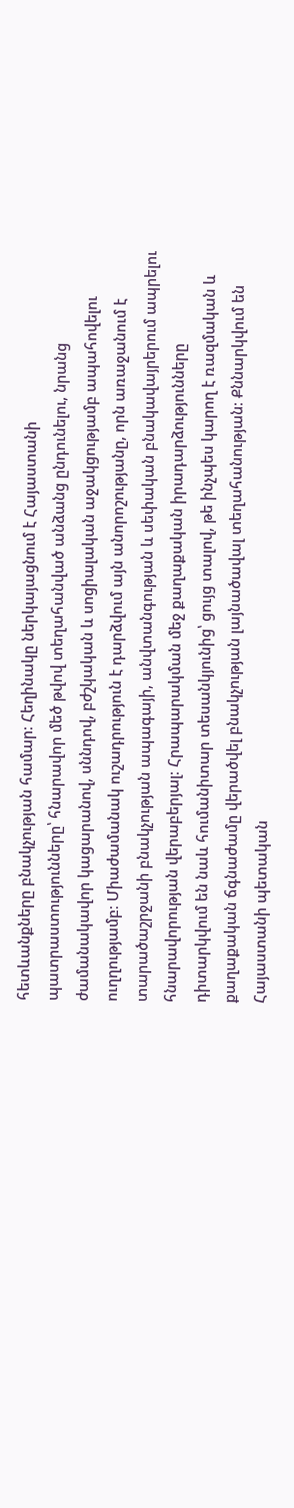հետևանքները բնակչության համար։ Հեղինակը ներկայացնում է Հայաստանի պատրաստությունները՝ հնարավոր մեծ թվով տեղահանված անձանց ընդունելու, նրանց ժամանակավոր կացարանով, սննդով, բժշկական և սոցիալական աջակցությամբ ապահովելու ուղղությամբ։ Միաժամանակ ուշադրություն է դարձվում այն անորոշությանը, որն առաջանում է տարածաշրջանի բնակչության ապագայի, անվտանգության և սեփական բնակավայրերում ապրելու հնարավորության վերաբերյալ։ Հրապարակման մեջ քաղաքական իրադարձությունները դիտարկվում են նաև հումանիտար տեսանկյունից՝ ցույց տալով, թե ինչպես կարող է ռազմական և քաղաքական ճգնաժամը վերածվել բնակչության լայնածավալ տեղահանության։ Քննարկվում են Հայաստանի պետական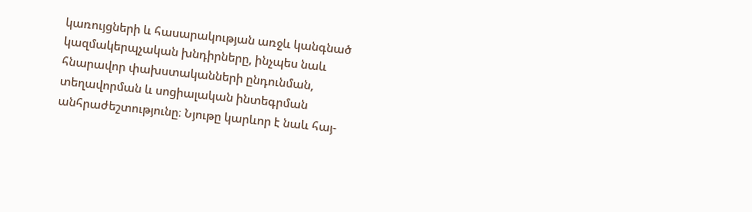կառույցների և հասարակության առջև կանգնած կազմակերպչական խնդիրները, ինչպես նաև հնարավոր փախստականների ընդունման, տեղավորման և սոցիալական ինտեգրման անհրաժեշտությունը։ Նյութը կարևոր է նաև հայ-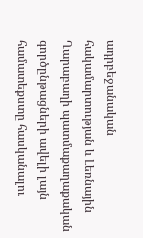ադրբեջանական հակամարտության և Լեռնային Ղարաբաղի պատմաքաղաքական գործընթացների ավելի լայն համատեքստը հասկանալու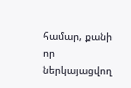համար, քանի որ ներկայացվող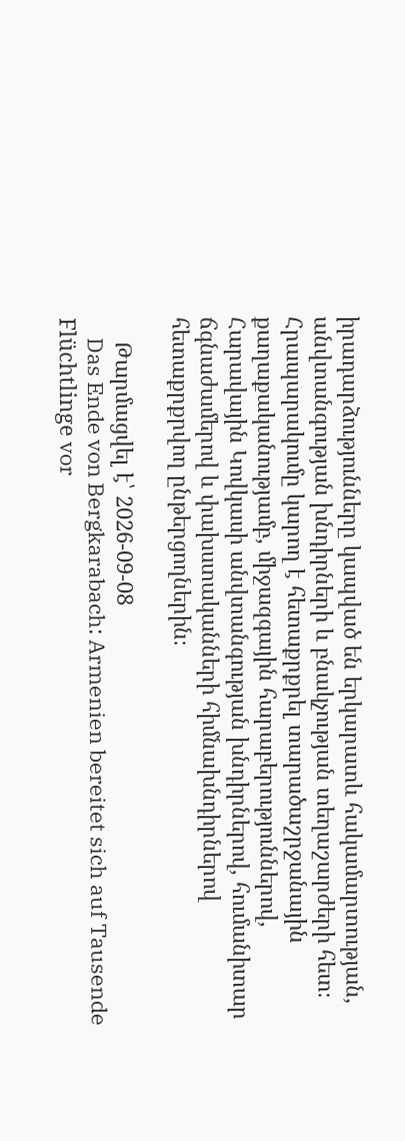իրադարձությունները կապված են երկարատև հակամարտության, անվտանգության խնդիրների և բնակչության տեղաշարժերի հետ։ Հրապարակումը կարող է հետաքրքրել տարածաշրջանային քաղաքականությամբ, միջազգային հարաբերություններով, Հարավային Կովկասի անվտանգության խնդիրներով, հումանիտար ճգնաժամերով և փախստականների հիմնախնդիրներով հետաքրքրվող ընթերցողներին։

    Թարմացվել է՝ 2026-09-08
    Das Ende von Bergkarabach: Armenien bereitet sich auf Tausende Flüchtlinge vor